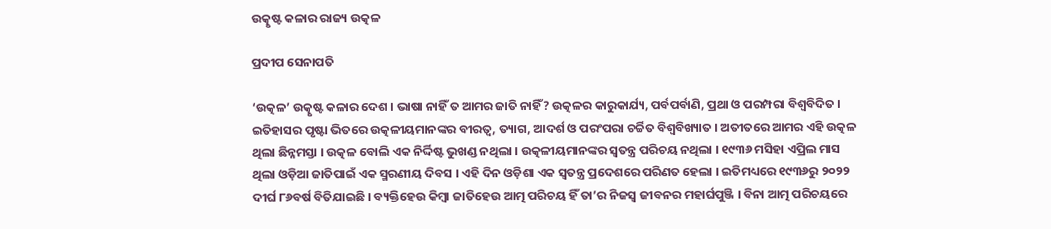ଉତ୍କୃଷ୍ଟ କଳାର ରାଜ୍ୟ ଉତ୍କଳ

ପ୍ରଦୀପ ସେନାପତି

‘ଉତ୍କଳ’ ଉତ୍କୃଷ୍ଟ କଳାର ଦେଶ । ଭାଷା ନାହିଁ ତ ଆମର ଜାତି ନାହିଁ? ଉତ୍କଳର କାରୁକାର୍ଯ୍ୟ, ପର୍ବପର୍ବାଣି, ପ୍ରଥା ଓ ପରମ୍ପରା ବିଶ୍ୱବିଦିତ । ଇତିହାସର ପୃଷ୍ଟା ଭିତରେ ଉତ୍କଳୀୟମାନଙ୍କର ବୀରତ୍ୱ, ତ୍ୟାଗ, ଆଦର୍ଶ ଓ ପରଂପରା ଚର୍ଚ୍ଚିତ ବିଶ୍ୱବିଖ୍ୟାତ । ଅତୀତରେ ଆମର ଏହି ଉତ୍କଳ ଥିଲା ଛିନ୍ନମସ୍ତା । ଉତ୍କଳ ବୋଲି ଏକ ନିର୍ଦ୍ଦିଷ୍ଟ ଭୁଖଣ୍ଡ ନଥିଲା । ଉତ୍କଳୀୟମାନଙ୍କର ସ୍ୱତନ୍ତ୍ର ପରିଚୟ ନଥିଲା । ୧୯୩୬ ମସିହା ଏପ୍ରିଲ ମାସ ଥିଲା ଓଡ଼ିଆ ଜାତିପାଇଁ ଏକ ସ୍ମରଣୀୟ ଦିବସ । ଏହି ଦିନ ଓଡ଼ିଶା ଏକ ସ୍ୱତନ୍ତ୍ର ପ୍ରଦେଶରେ ପରିଣତ ହେଲା । ଇତିମଧ୍ୟରେ ୧୯୩୬ରୁ ୨୦୨୨ ଦୀର୍ଘ ୮୬ବର୍ଷ ବିତିଯାଇଛି । ବ୍ୟକ୍ତିହେଉ କିମ୍ବା ଜାତିହେଉ ଆତ୍ମ ପରିଚୟ ହିଁ ତା’ର ନିଜସ୍ୱ ଜୀବନର ମହାର୍ଘପୁଞ୍ଜି । ବିନା ଆତ୍ମ ପରିଚୟରେ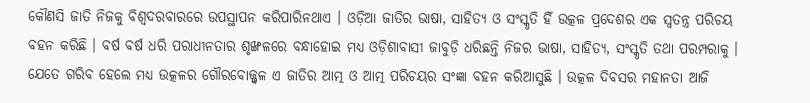କୌଣସି ଜାତି ନିଜକୁ ବିଶ୍ୱଦରବାରରେ ଉପସ୍ଥାପନ କରିପାରିନଥାଏ । ଓଡ଼ିଆ ଜାତିର ଭାଷା, ସାହିତ୍ୟ ଓ ସଂସ୍କୃତି ହିଁ ଉତ୍କଳ ପ୍ରଦେଶର ଏକ ସ୍ୱତନ୍ତ୍ର ପରିଚୟ ବହନ କରିଛି । ବର୍ଷ ବର୍ଷ ଧରି ପରାଧୀନତାର ଶୃଙ୍ଖଳରେ ବନ୍ଧାହୋଇ ମଧ୍ୟ ଓଡ଼ିଶାବାସୀ ଜାବୁଡ଼ି ଧରିଛନ୍ତି ନିଜର ଭାଷା, ସାହିତ୍ୟ, ସଂସ୍କୃତି ତଥା ପରମ୍ପରାକୁ । ଯେତେ ଗରିବ ହେଲେ ମଧ୍ୟ ଉତ୍କଳର ଗୌରବୋଜ୍ଜ୍ୱଳ ଏ ଜାତିର ଆତ୍ମ ଓ ଆତ୍ମ ପରିଚୟର ସଂଜ୍ଞା ବହନ କରିଆସୁଛି । ଉତ୍କଳ ଦିବସର ମହାନତା ଆଜି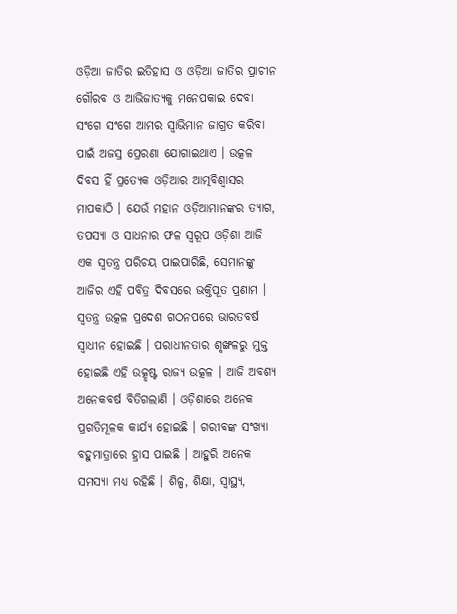ଓଡ଼ିଆ ଜାତିର ଇତିହାସ ଓ ଓଡ଼ିଆ ଜାତିର ପ୍ରାଚୀନ ଗୌରବ ଓ ଆଭିଜାତ୍ୟକୁ ମନେପକାଇ ଦେବା ସଂଗେ ସଂଗେ ଆମର ସ୍ୱାଭିମାନ ଜାଗ୍ରତ କରିବା ପାଇଁ ଅଜସ୍ର ପ୍ରେରଣା ଯୋଗାଇଥାଏ । ଉତ୍କଳ ଦିବସ ହିଁ ପ୍ରତ୍ୟେକ ଓଡ଼ିଆର ଆତ୍ମବିଶ୍ୱାସର ମାପକାଠି । ଯେଉଁ ମହାନ ଓଡ଼ିଆମାନଙ୍କର ତ୍ୟାଗ, ତପସ୍ୟା ଓ ସାଧନାର ଫଳ ସ୍ୱରୂପ ଓଡ଼ିଶା ଆଜି ଏକ ସ୍ୱତନ୍ତ୍ର ପରିଚୟ ପାଇପାରିଛି, ସେମାନଙ୍କୁ ଆଜିର ଏହି ପବିତ୍ର ଦିବସରେ ଭକ୍ତିପୂତ ପ୍ରଣାମ । ସ୍ୱତନ୍ତ୍ର ଉତ୍କଳ ପ୍ରଦେଶ ଗଠନପରେ ଭାରତବର୍ଷ ସ୍ୱାଧୀନ ହୋଇଛି । ପରାଧୀନତାର ଶୃଙ୍ଖଳରୁ ମୁକ୍ତ ହୋଇଛି ଏହି ଉତ୍କୃଷ୍ଟ ରାଜ୍ୟ ଉତ୍କଳ । ଆଜି ଅବଶ୍ୟ ଅନେକବର୍ଷ ବିତିଗଲାଣି । ଓଡ଼ିଶାରେ ଅନେକ ପ୍ରଗତିମୂଳକ କାର୍ଯ୍ୟ ହୋଇଛି । ଗରୀବଙ୍କ ସଂଖ୍ୟା ବହୁମାତ୍ରାରେ ହ୍ରାସ ପାଇଛି । ଆହୁରି ଅନେକ ସମସ୍ୟା ମଧ୍ୟ ରହିଛି । ଶିଳ୍ପ, ଶିକ୍ଷା, ସ୍ୱାସ୍ଥ୍ୟ,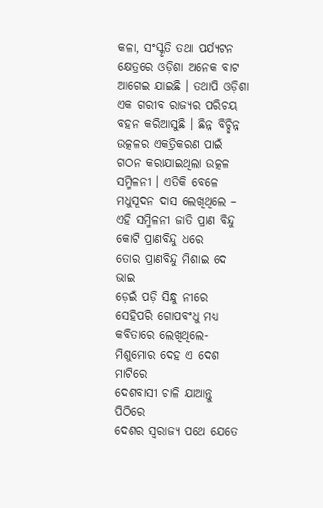କଳା, ସଂସ୍କୃତି ତଥା ପର୍ଯ୍ୟଟନ କ୍ଷେତ୍ରରେ ଓଡ଼ିଶା ଅନେକ ବାଟ ଆଗେଇ ଯାଇଛି । ତଥାପି ଓଡ଼ିଶା ଏକ ଗରୀବ ରାଜ୍ୟର ପରିଚୟ ବହନ କରିଆସୁଛି । ଛିନ୍ନ ବିଚ୍ଛିନ୍ନ ଉତ୍କଳର ଏକତ୍ରିକରଣ ପାଇଁ ଗଠନ କରାଯାଇଥିଲା ଉତ୍କଳ ସମ୍ମିଳନୀ । ଏତିକି ବେଳେ ମଧୁସୂଦନ ଦାସ ଲେଖିଥିଲେ –
ଏହି ସମ୍ମିଳନୀ ଜାତି ପ୍ରାଣ ବିନ୍ଦୁ
କୋଟି ପ୍ରାଣବିନ୍ଦୁ ଧରେ
ତୋର ପ୍ରାଣବିନ୍ଦୁ ମିଶାଇ ଦେ ଭାଇ
ଡ଼େଇଁ ପଡ଼ି ସିନ୍ଧୁ ନୀରେ
ସେହିପରି ଗୋପବଂଧୁ ମଧ୍ୟ କବିତାରେ ଲେଖିଥିଲେ-
ମିଶୁମୋର ଦେହ ଏ ଦେଶ ମାଟିରେ
ଦେଶବାସୀ ଚାଳି ଯାଆନ୍ତୁ ପିଠିରେ
ଦେଶର ସ୍ୱରାଜ୍ୟ ପଥେ ଯେତେ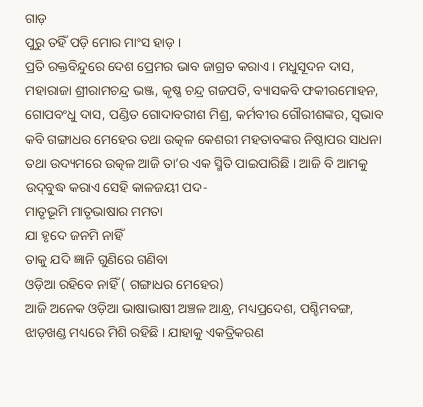ଗାଡ଼
ପୁରୁ ତହିଁ ପଡ଼ି ମୋର ମାଂସ ହାଡ଼ ।
ପ୍ରତି ରକ୍ତବିନ୍ଦୁରେ ଦେଶ ପ୍ରେମର ଭାବ ଜାଗ୍ରତ କରାଏ । ମଧୁସୂଦନ ଦାସ, ମହାରାଜା ଶ୍ରୀରାମଚନ୍ଦ୍ର ଭଞ୍ଜ, କୃଷ୍ଣ ଚନ୍ଦ୍ର ଗଜପତି, ବ୍ୟାସକବି ଫକୀରମୋହନ, ଗୋପବଂଧୁ ଦାସ, ପଣ୍ଡିତ ଗୋଦାବରୀଶ ମିଶ୍ର, କର୍ମବୀର ଗୌରୀଶଙ୍କର, ସ୍ୱଭାବ କବି ଗଙ୍ଗାଧର ମେହେର ତଥା ଉତ୍କଳ କେଶରୀ ମହତାବଙ୍କର ନିଷ୍ଠାପର ସାଧନା ତଥା ଉଦ୍ୟମରେ ଉତ୍କଳ ଆଜି ତା’ର ଏକ ସ୍ମିତି ପାଇପାରିଛି । ଆଜି ବି ଆମକୁ ଉଦ୍‌ବୁଦ୍ଧ କରାଏ ସେହି କାଳଜୟୀ ପଦ-
ମାତୃଭୂମି ମାତୃଭାଷାର ମମତା
ଯା ହୃଦେ ଜନମି ନାହିଁ
ତାକୁ ଯଦି ଜ୍ଞାନି ଗୁଣିରେ ଗଣିବା
ଓଡ଼ିଆ ରହିବେ ନାହିଁ ( ଗଙ୍ଗାଧର ମେହେର)
ଆଜି ଅନେକ ଓଡ଼ିଆ ଭାଷାଭାଷୀ ଅଞ୍ଚଳ ଆନ୍ଧ୍ର, ମଧ୍ୟପ୍ରଦେଶ, ପଶ୍ଚିମବଙ୍ଗ, ଝାଡ଼ଖଣ୍ଡ ମଧ୍ୟରେ ମିଶି ରହିଛି । ଯାହାକୁ ଏକତ୍ରିକରଣ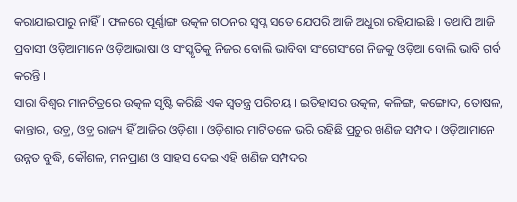କରାଯାଇପାରୁ ନାହିଁ । ଫଳରେ ପୂର୍ଣ୍ଣାଙ୍ଗ ଉତ୍କଳ ଗଠନର ସ୍ୱପ୍ନ ସତେ ଯେପରି ଆଜି ଅଧୁରା ରହିଯାଇଛି । ତଥାପି ଆଜି ପ୍ରବାସୀ ଓଡ଼ିଆମାନେ ଓଡ଼ିଆଭାଷା ଓ ସଂସ୍କୃତିକୁ ନିଜର ବୋଲି ଭାବିବା ସଂଗେସଂଗେ ନିଜକୁ ଓଡ଼ିଆ ବୋଲି ଭାବି ଗର୍ବ କରନ୍ତି ।
ସାରା ବିଶ୍ୱର ମାନଚିତ୍ରରେ ଉତ୍କଳ ସୃଷ୍ଟି କରିଛି ଏକ ସ୍ୱତନ୍ତ୍ର ପରିଚୟ । ଇତିହାସର ଉତ୍କଳ, କଳିଙ୍ଗ, କଙ୍ଗୋଦ, ତୋଷଳ, କାନ୍ତାର, ଉଡ଼୍ର, ଓଡ଼୍ର ରାଜ୍ୟ ହିଁ ଆଜିର ଓଡ଼ିଶା । ଓଡ଼ିଶାର ମାଟିତଳେ ଭରି ରହିଛି ପ୍ରଚୁର ଖଣିଜ ସମ୍ପଦ । ଓଡ଼ିଆମାନେ ଉନ୍ନତ ବୁଦ୍ଧି, କୌଶଳ, ମନପ୍ରାଣ ଓ ସାହସ ଦେଇ ଏହି ଖଣିଜ ସମ୍ପଦର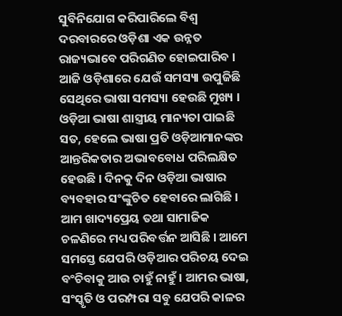ସୁବିନିଯୋଗ କରିପାରିଲେ ବିଶ୍ୱ ଦରବାରରେ ଓଡ଼ିଶା ଏକ ଉନ୍ନତ ରାଜ୍ୟଭାବେ ପରିଗଣିତ ହୋଇପାରିବ ।
ଆଜି ଓଡ଼ିଶାରେ ଯେଉଁ ସମସ୍ୟା ଉପୁଜିଛି ସେଥିରେ ଭାଷା ସମସ୍ୟା ହେଉଛି ମୁଖ୍ୟ । ଓଡ଼ିଆ ଭାଷା ଶାସ୍ତ୍ରୀୟ ମାନ୍ୟତା ପାଇଛି ସତ, ହେଲେ ଭାଷା ପ୍ରତି ଓଡ଼ିଆମାନଙ୍କର ଆନ୍ତରିକତାର ଅଭାବବୋଧ ପରିଲକ୍ଷିତ ହେଉଛି । ଦିନକୁ ଦିନ ଓଡ଼ିଆ ଭାଷାର ବ୍ୟବହାର ସଂଙ୍କୁଚିତ ହେବାରେ ଲାଗିଛି । ଆମ ଖାଦ୍ୟପ୍ରେୟ ତଥା ସାମାଜିକ ଚଳଣିରେ ମଧ୍ୟ ପରିବର୍ତ୍ତନ ଆସିଛି । ଆମେ ସମସ୍ତେ ଯେପରି ଓଡ଼ିଆର ପରିଚୟ ଦେଇ ବଂଚିବାକୁ ଆଉ ଚାହୁଁ ନାହୁଁ । ଆମର ଭାଷା, ସଂସ୍କୃତି ଓ ପରମ୍ପରା ସବୁ ଯେପରି କାଳର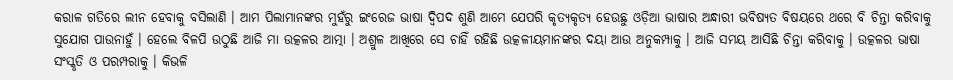କରାଳ ଗତିରେ ଲୀନ ହେବାକୁ ବସିଲାଣି । ଆମ ପିଲାମାନଙ୍କର ମୁହଁରୁ ଇଂରେଜ ଭାଷା ଦ୍ୱିପଦ ଶୁଣି ଆମେ ଯେପରି କୃତ୍ୟକୃତ୍ୟ ହେଉଛୁ ଓଡ଼ିଆ ଭାଷାର ଅନ୍ଧାରୀ ଭବିଷ୍ୟତ ବିଷୟରେ ଥରେ ବି ଚିନ୍ତା କରିବାକୁ ସୁଯୋଗ ପାଉନାହୁଁ । ହେଲେ ବିଳପି ଉଠୁଛି ଆଜି ମା ଉତ୍କଳର ଆତ୍ମା । ଅଶ୍ରୁଳ ଆଖିରେ ସେ ଚାହିଁ ରହିଛି ଉତ୍କଳୀୟମାନଙ୍କର ଦୟା ଆଉ ଅନୁକମ୍ପାକୁ । ଆଜି ସମୟ ଆସିଛି ଚିନ୍ତା କରିବାକୁ । ଉତ୍କଳର ଭାଷା ସଂସ୍କୃତି ଓ ପରମ୍ପରାକୁ । କିଭଳି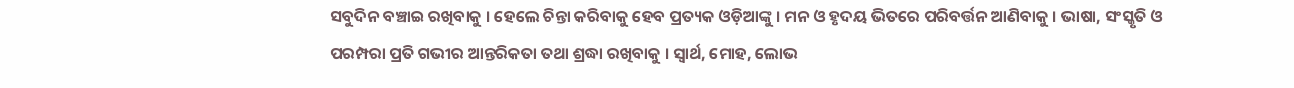ସବୁଦିନ ବଞ୍ଚାଇ ରଖିବାକୁ । ହେଲେ ଚିନ୍ତା କରିବାକୁ ହେବ ପ୍ରତ୍ୟକ ଓଡ଼ିଆଙ୍କୁ । ମନ ଓ ହୃଦୟ ଭିତରେ ପରିବର୍ତ୍ତନ ଆଣିବାକୁ । ଭାଷା, ସଂସ୍କୃତି ଓ ପରମ୍ପରା ପ୍ରତି ଗଭୀର ଆନ୍ତରିକତା ତଥା ଶ୍ରଦ୍ଧା ରଖିବାକୁ । ସ୍ୱାର୍ଥ, ମୋହ, ଲୋଭ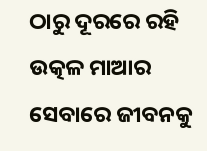ଠାରୁ ଦୂରରେ ରହି ଉତ୍କଳ ମାଆର ସେବାରେ ଜୀବନକୁ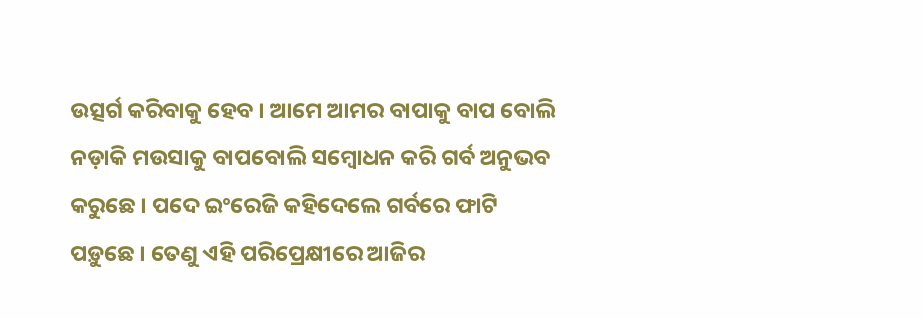ଉତ୍ସର୍ଗ କରିବାକୁ ହେବ । ଆମେ ଆମର ବାପାକୁ ବାପ ବୋଲି ନଡ଼ାକି ମଉସାକୁ ବାପବୋଲି ସମ୍ବୋଧନ କରି ଗର୍ବ ଅନୁଭବ କରୁଛେ । ପଦେ ଇଂରେଜି କହିଦେଲେ ଗର୍ବରେ ଫାଟି ପଡ଼ୁଛେ । ତେଣୁ ଏହି ପରିପ୍ରେକ୍ଷୀରେ ଆଜିର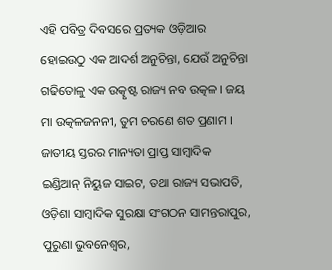ଏହି ପବିତ୍ର ଦିବସରେ ପ୍ରତ୍ୟକ ଓଡ଼ିଆର ହୋଇଉଠୁ ଏକ ଆଦର୍ଶ ଅନୁଚିନ୍ତା, ଯେଉଁ ଅନୁଚିନ୍ତା ଗଢିତୋଳୁ ଏକ ଉତ୍କୃଷ୍ଟ ରାଜ୍ୟ ନବ ଉତ୍କଳ । ଜୟ ମା ଉତ୍କଳଜନନୀ, ତୁମ ଚରଣେ ଶତ ପ୍ରଣାମ ।
ଜାତୀୟ ସ୍ତରର ମାନ୍ୟତା ପ୍ରାପ୍ତ ସାମ୍ବାଦିକ ଇଣ୍ଡିଆନ୍ ନିୟୁଜ ସାଇଟ, ତଥା ରାଜ୍ୟ ସଭାପତି, ଓଡ଼ିଶା ସାମ୍ବାଦିକ ସୁରକ୍ଷା ସଂଗଠନ ସାମନ୍ତରାପୁର, ପୁରୁଣା ଭୁବନେଶ୍ୱର,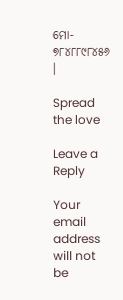ମୋ- ୭୮୪୮୮୯୮୪୫୬ ।

Spread the love

Leave a Reply

Your email address will not be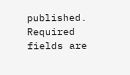published. Required fields are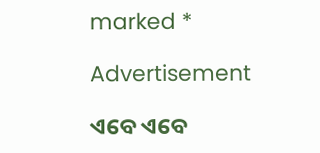marked *

Advertisement

ଏବେ ଏବେ